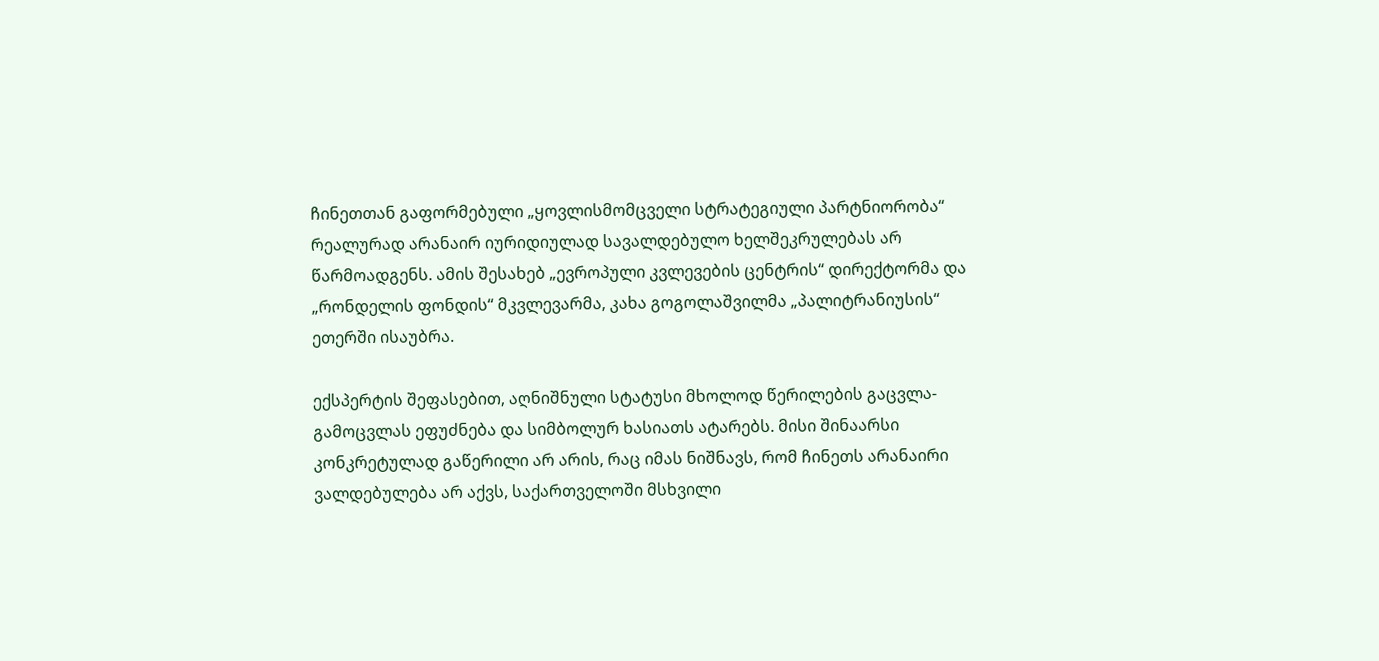ჩინეთთან გაფორმებული „ყოვლისმომცველი სტრატეგიული პარტნიორობა“ რეალურად არანაირ იურიდიულად სავალდებულო ხელშეკრულებას არ წარმოადგენს. ამის შესახებ „ევროპული კვლევების ცენტრის“ დირექტორმა და „რონდელის ფონდის“ მკვლევარმა, კახა გოგოლაშვილმა „პალიტრანიუსის“ ეთერში ისაუბრა.

ექსპერტის შეფასებით, აღნიშნული სტატუსი მხოლოდ წერილების გაცვლა-გამოცვლას ეფუძნება და სიმბოლურ ხასიათს ატარებს. მისი შინაარსი კონკრეტულად გაწერილი არ არის, რაც იმას ნიშნავს, რომ ჩინეთს არანაირი ვალდებულება არ აქვს, საქართველოში მსხვილი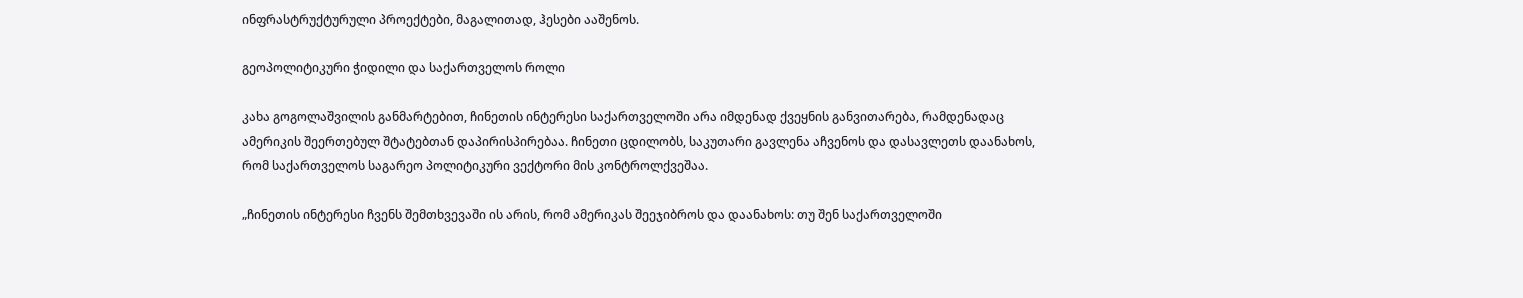ინფრასტრუქტურული პროექტები, მაგალითად, ჰესები ააშენოს.

გეოპოლიტიკური ჭიდილი და საქართველოს როლი

კახა გოგოლაშვილის განმარტებით, ჩინეთის ინტერესი საქართველოში არა იმდენად ქვეყნის განვითარება, რამდენადაც ამერიკის შეერთებულ შტატებთან დაპირისპირებაა. ჩინეთი ცდილობს, საკუთარი გავლენა აჩვენოს და დასავლეთს დაანახოს, რომ საქართველოს საგარეო პოლიტიკური ვექტორი მის კონტროლქვეშაა.

„ჩინეთის ინტერესი ჩვენს შემთხვევაში ის არის, რომ ამერიკას შეეჯიბროს და დაანახოს: თუ შენ საქართველოში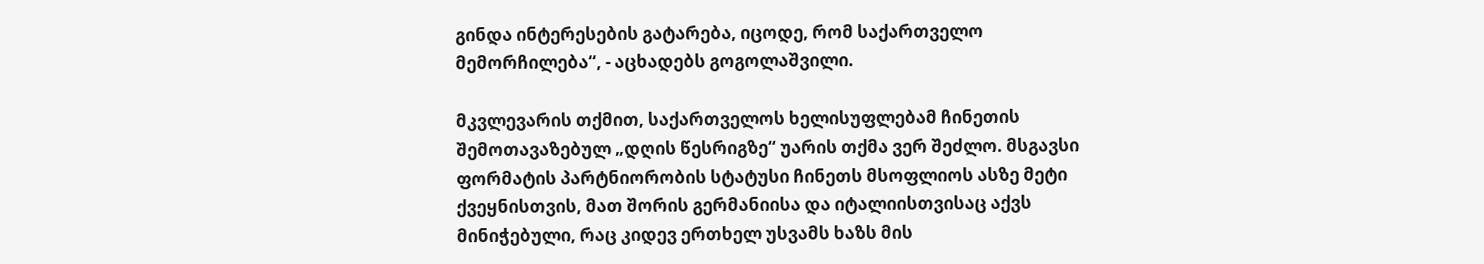გინდა ინტერესების გატარება, იცოდე, რომ საქართველო მემორჩილება“, - აცხადებს გოგოლაშვილი.

მკვლევარის თქმით, საქართველოს ხელისუფლებამ ჩინეთის შემოთავაზებულ „დღის წესრიგზე“ უარის თქმა ვერ შეძლო. მსგავსი ფორმატის პარტნიორობის სტატუსი ჩინეთს მსოფლიოს ასზე მეტი ქვეყნისთვის, მათ შორის გერმანიისა და იტალიისთვისაც აქვს მინიჭებული, რაც კიდევ ერთხელ უსვამს ხაზს მის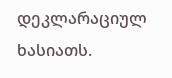დეკლარაციულ ხასიათს.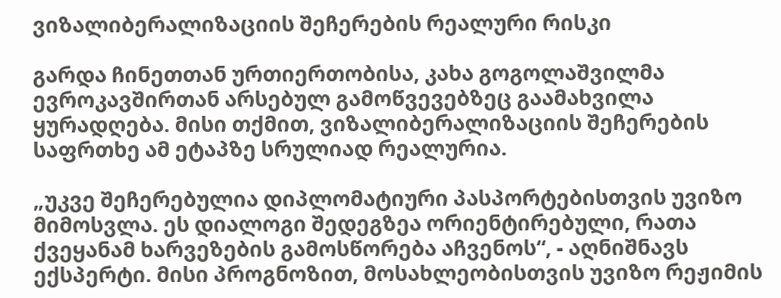ვიზალიბერალიზაციის შეჩერების რეალური რისკი

გარდა ჩინეთთან ურთიერთობისა, კახა გოგოლაშვილმა ევროკავშირთან არსებულ გამოწვევებზეც გაამახვილა ყურადღება. მისი თქმით, ვიზალიბერალიზაციის შეჩერების საფრთხე ამ ეტაპზე სრულიად რეალურია.

„უკვე შეჩერებულია დიპლომატიური პასპორტებისთვის უვიზო მიმოსვლა. ეს დიალოგი შედეგზეა ორიენტირებული, რათა ქვეყანამ ხარვეზების გამოსწორება აჩვენოს“, - აღნიშნავს ექსპერტი. მისი პროგნოზით, მოსახლეობისთვის უვიზო რეჟიმის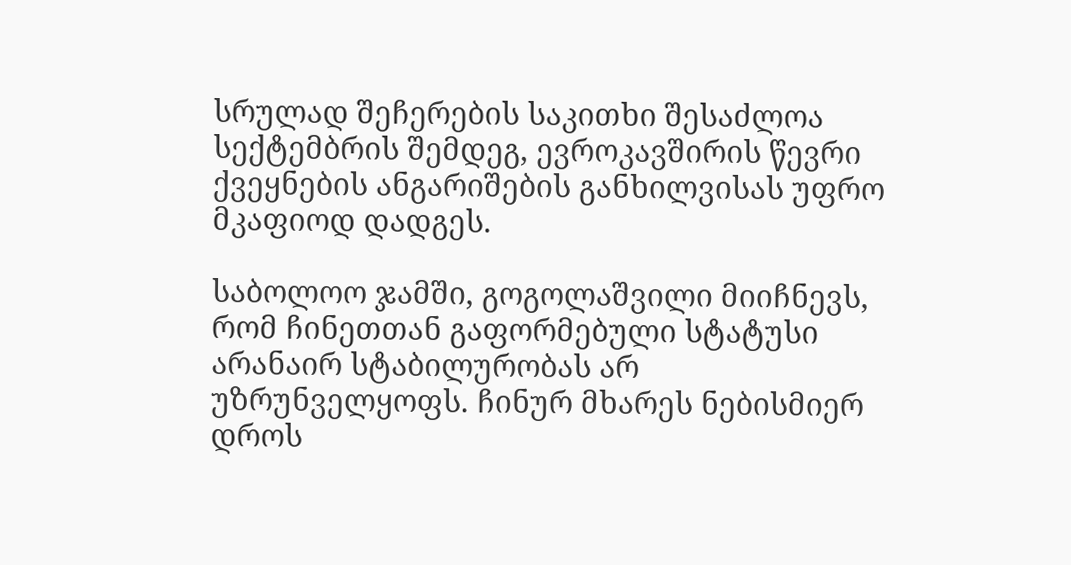სრულად შეჩერების საკითხი შესაძლოა სექტემბრის შემდეგ, ევროკავშირის წევრი ქვეყნების ანგარიშების განხილვისას უფრო მკაფიოდ დადგეს.

საბოლოო ჯამში, გოგოლაშვილი მიიჩნევს, რომ ჩინეთთან გაფორმებული სტატუსი არანაირ სტაბილურობას არ უზრუნველყოფს. ჩინურ მხარეს ნებისმიერ დროს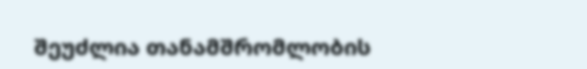შეუძლია თანამშრომლობის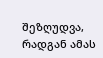შეზღუდვა, რადგან ამას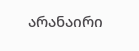არანაირი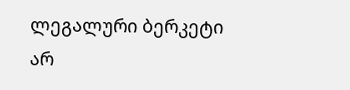ლეგალური ბერკეტი არ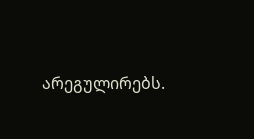არეგულირებს.